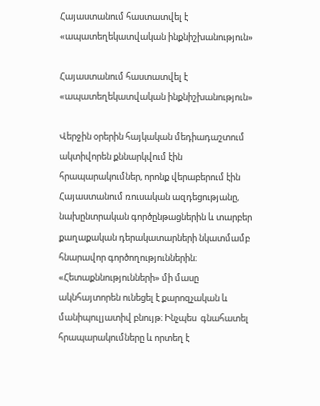Հայաստանում հաստատվել է «ապատեղեկատվական ինքնիշխանություն»

Հայաստանում հաստատվել է «ապատեղեկատվական ինքնիշխանություն»

Վերջին օրերին հայկական մեդիադաշտում ակտիվորեն քննարկվում էին հրապարակումներ, որոնք վերաբերում էին Հայաստանում ռուսական ազդեցությանը, նախընտրական գործընթացներին և տարբեր քաղաքական դերակատարների նկատմամբ հնարավոր գործողություններին։ «Հետաքննությունների» մի մասը ակնհայտորեն ունեցել է քարոզչական և մանիպուլյատիվ բնույթ։ Ինչպես  գնահատել հրապարակումները և որտեղ է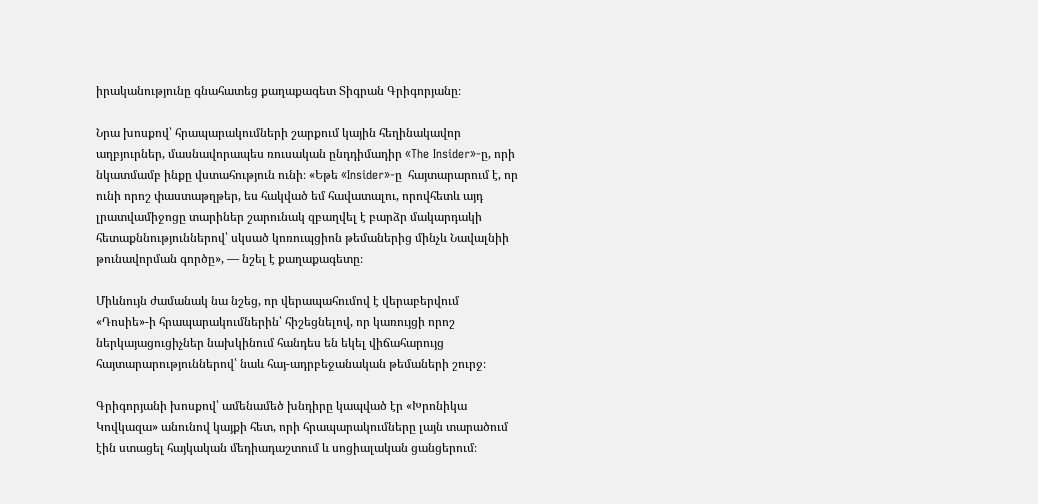իրականությունը գնահատեց քաղաքագետ Տիգրան Գրիգորյանը։

Նրա խոսքով՝ հրապարակումների շարքում կային հեղինակավոր աղբյուրներ, մասնավորապես ռուսական ընդդիմադիր «The Insider»-ը, որի նկատմամբ ինքը վստահություն ունի։ «Եթե «Insider»-ը  հայտարարում է, որ ունի որոշ փաստաթղթեր, ես հակված եմ հավատալու, որովհետև այդ լրատվամիջոցը տարիներ շարունակ զբաղվել է բարձր մակարդակի հետաքննություններով՝ սկսած կոռուպցիոն թեմաներից մինչև Նավալնիի թունավորման գործը», — նշել է քաղաքագետը։

Միևնույն ժամանակ նա նշեց, որ վերապահումով է վերաբերվում «Դոսիե»-ի հրապարակումներին՝ հիշեցնելով, որ կառույցի որոշ ներկայացուցիչներ նախկինում հանդես են եկել վիճահարույց հայտարարություններով՝ նաև հայ-ադրբեջանական թեմաների շուրջ։

Գրիգորյանի խոսքով՝ ամենամեծ խնդիրը կապված էր «Խրոնիկա Կովկազա» անունով կայքի հետ, որի հրապարակումները լայն տարածում էին ստացել հայկական մեդիադաշտում և սոցիալական ցանցերում։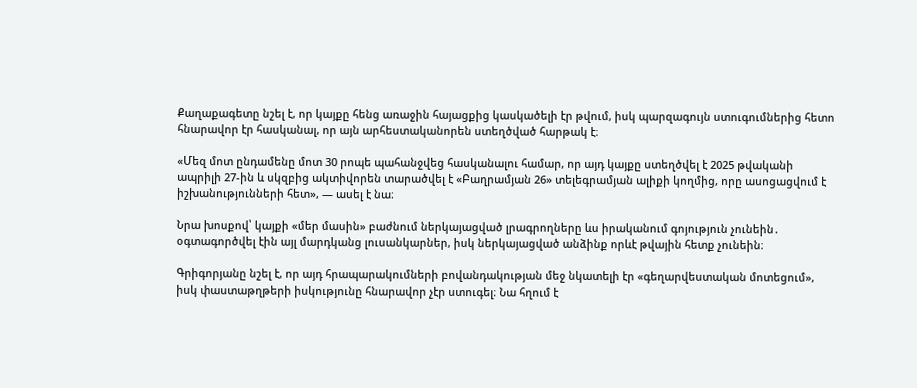Քաղաքագետը նշել է, որ կայքը հենց առաջին հայացքից կասկածելի էր թվում, իսկ պարզագույն ստուգումներից հետո հնարավոր էր հասկանալ, որ այն արհեստականորեն ստեղծված հարթակ է։

«Մեզ մոտ ընդամենը մոտ 30 րոպե պահանջվեց հասկանալու համար, որ այդ կայքը ստեղծվել է 2025 թվականի ապրիլի 27-ին և սկզբից ակտիվորեն տարածվել է «Բաղրամյան 26» տելեգրամյան ալիքի կողմից, որը ասոցացվում է իշխանությունների հետ», — ասել է նա։

Նրա խոսքով՝ կայքի «մեր մասին» բաժնում ներկայացված լրագրողները ևս իրականում գոյություն չունեին․ օգտագործվել էին այլ մարդկանց լուսանկարներ, իսկ ներկայացված անձինք որևէ թվային հետք չունեին։

Գրիգորյանը նշել է, որ այդ հրապարակումների բովանդակության մեջ նկատելի էր «գեղարվեստական մոտեցում», իսկ փաստաթղթերի իսկությունը հնարավոր չէր ստուգել։ Նա հղում է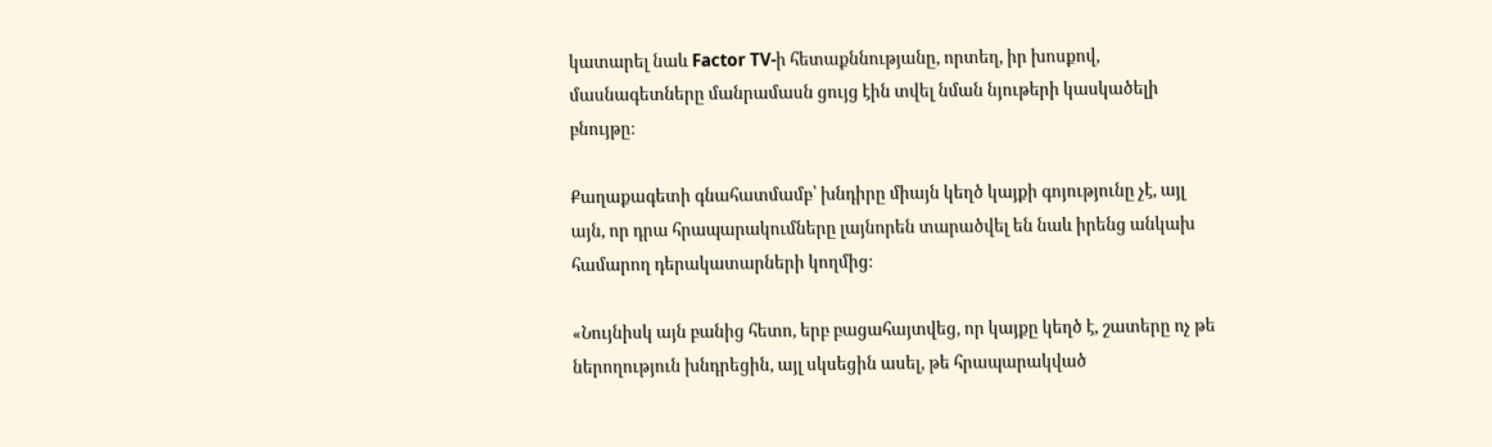կատարել նաև Factor TV-ի հետաքննությանը, որտեղ, իր խոսքով, մասնագետները մանրամասն ցույց էին տվել նման նյութերի կասկածելի բնույթը։

Քաղաքագետի գնահատմամբ՝ խնդիրը միայն կեղծ կայքի գոյությունը չէ, այլ այն, որ դրա հրապարակումները լայնորեն տարածվել են նաև իրենց անկախ համարող դերակատարների կողմից։

«Նույնիսկ այն բանից հետո, երբ բացահայտվեց, որ կայքը կեղծ է, շատերը ոչ թե ներողություն խնդրեցին, այլ սկսեցին ասել, թե հրապարակված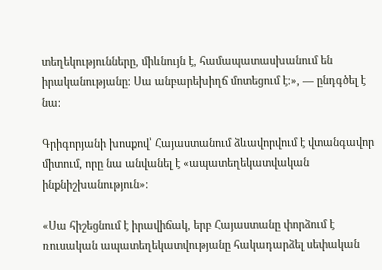տեղեկությունները, միևնույն է, համապատասխանում են իրականությանը։ Սա անբարեխիղճ մոտեցում է։», — ընդգծել է նա։

Գրիգորյանի խոսքով՝ Հայաստանում ձևավորվում է վտանգավոր միտում, որը նա անվանել է «ապատեղեկատվական ինքնիշխանություն»։

«Սա հիշեցնում է իրավիճակ, երբ Հայաստանը փորձում է ռուսական ապատեղեկատվությանը հակադարձել սեփական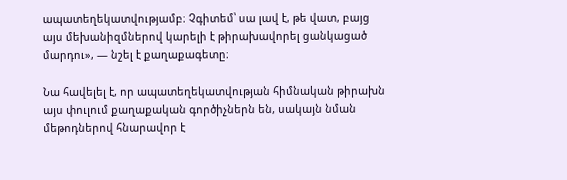ապատեղեկատվությամբ։ Չգիտեմ՝ սա լավ է, թե վատ, բայց այս մեխանիզմներով կարելի է թիրախավորել ցանկացած մարդու», — նշել է քաղաքագետը։

Նա հավելել է, որ ապատեղեկատվության հիմնական թիրախն այս փուլում քաղաքական գործիչներն են, սակայն նման մեթոդներով հնարավոր է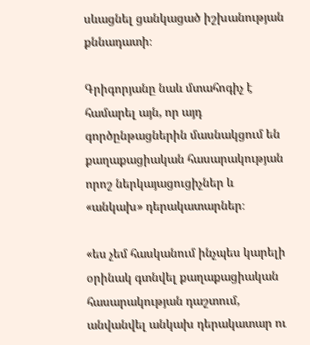սևացնել ցանկացած իշխանության քննադատի։

Գրիգորյանը նաև մտահոգիչ է համարել այն, որ այդ գործընթացներին մասնակցում են քաղաքացիական հասարակության որոշ ներկայացուցիչներ և «անկախ» դերակատարներ։

«ես չեմ հասկանում ինչպես կարելի օրինակ գտնվել քաղաքացիական հասարակության դաշտում, անվանվել անկախ դերակատար ու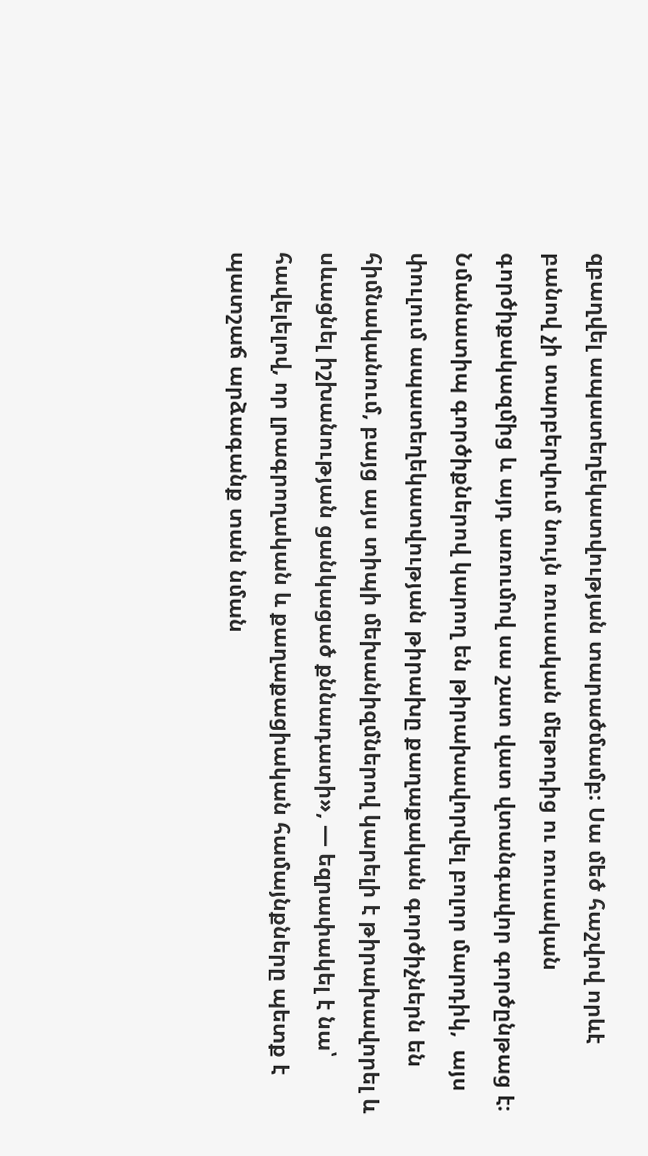զբաղվել ապատեղեկատվության տարածմամբ։ Սա մեծ հաշվով որևէ բանով չի տարբերվում նույն ռուսական մեթոդից ու ռուսական գործիքակազմից և այդ առումով սա շատ վատ վտանգավոր գործընթաց է։ Նմանատիպ գործիքներով կարող են թիրախավորվել բոլոր մարդիկ,  այս փուլում ապատեղեկատվության թիրախը քաղաքական գործիչներն են հիմնականում, բայց այս տիպի մեխանիզմներով կարելի է թիրախավորել և սևացնել իշխանության ցանկացած քննադատի», — եզրափակել է նա՝ հավելելով, որ լրագրողական և քաղաքացիական համայնքները պետք է պատշաճ արձագանք տան նման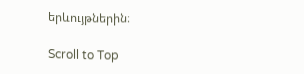երևույթներին։

Scroll to Top